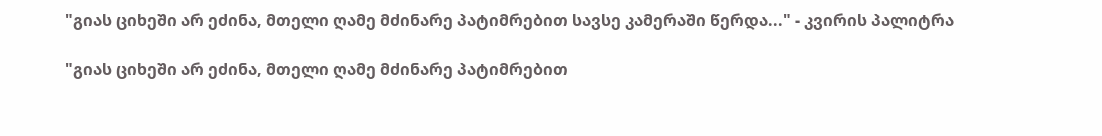"გიას ციხეში არ ეძინა, მთელი ღამე მძინარე პატიმრებით სავსე კამერაში წერდა..." - კვირის პალიტრა

"გიას ციხეში არ ეძინა, მთელი ღამე მძინარე პატიმრებით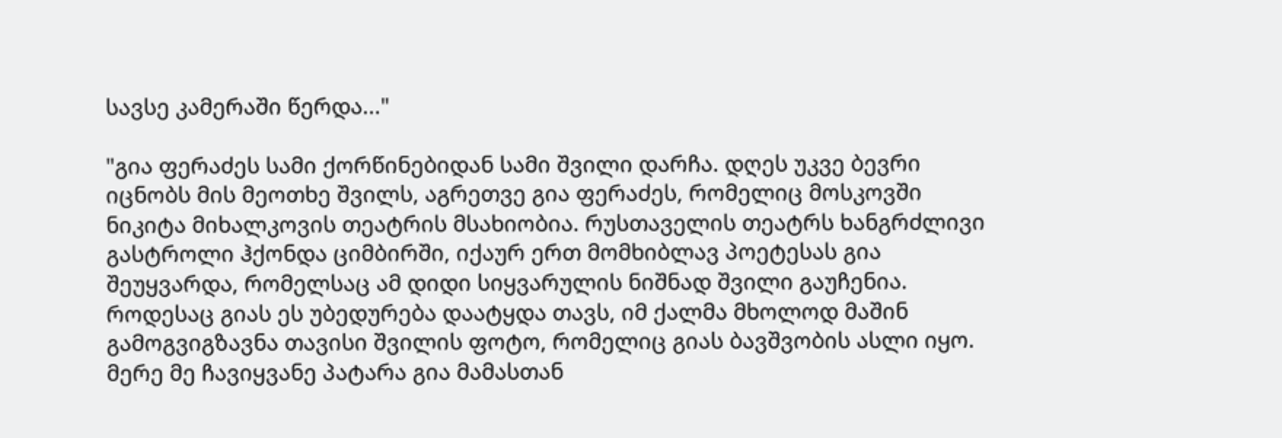სავსე კამერაში წერდა..."

"გია ფერაძეს სამი ქორწინებიდან სამი შვილი დარჩა. დღეს უკვე ბევრი იცნობს მის მეოთხე შვილს, აგრეთვე გია ფერაძეს, რომელიც მოსკოვში ნიკიტა მიხალკოვის თეატრის მსახიობია. რუსთაველის თეატრს ხანგრძლივი გასტროლი ჰქონდა ციმბირში, იქაურ ერთ მომხიბლავ პოეტესას გია შეუყვარდა, რომელსაც ამ დიდი სიყვარულის ნიშნად შვილი გაუჩენია. როდესაც გიას ეს უბედურება დაატყდა თავს, იმ ქალმა მხოლოდ მაშინ გამოგვიგზავნა თავისი შვილის ფოტო, რომელიც გიას ბავშვობის ასლი იყო. მერე მე ჩავიყვანე პატარა გია მამასთან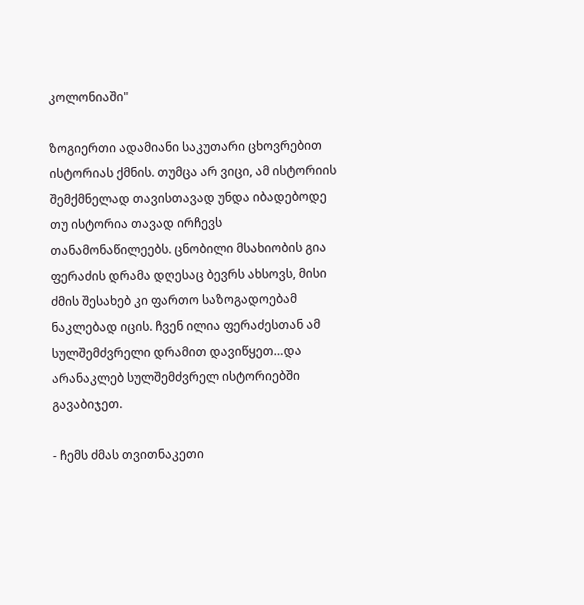კოლონიაში"

ზოგიერთი ადამიანი საკუთარი ცხოვრებით ისტორიას ქმნის. თუმცა არ ვიცი, ამ ისტორიის შემქმნელად თავისთავად უნდა იბადებოდე თუ ისტორია თავად ირჩევს თანამონაწილეებს. ცნობილი მსახიობის გია ფერაძის დრამა დღესაც ბევრს ახსოვს, მისი ძმის შესახებ კი ფართო საზოგადოებამ ნაკლებად იცის. ჩვენ ილია ფერაძესთან ამ სულშემძვრელი დრამით დავიწყეთ…და არანაკლებ სულშემძვრელ ისტორიებში გავაბიჯეთ.

- ჩემს ძმას თვითნაკეთი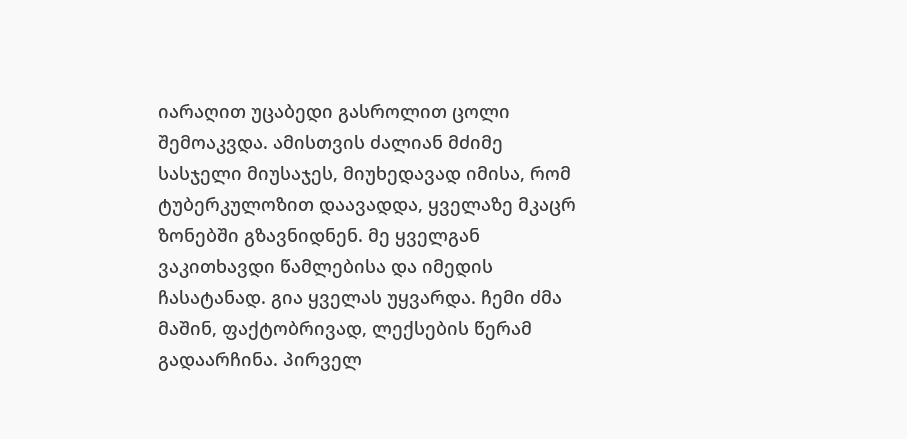იარაღით უცაბედი გასროლით ცოლი შემოაკვდა. ამისთვის ძალიან მძიმე სასჯელი მიუსაჯეს, მიუხედავად იმისა, რომ ტუბერკულოზით დაავადდა, ყველაზე მკაცრ ზონებში გზავნიდნენ. მე ყველგან ვაკითხავდი წამლებისა და იმედის ჩასატანად. გია ყველას უყვარდა. ჩემი ძმა მაშინ, ფაქტობრივად, ლექსების წერამ გადაარჩინა. პირველ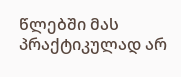წლებში მას პრაქტიკულად არ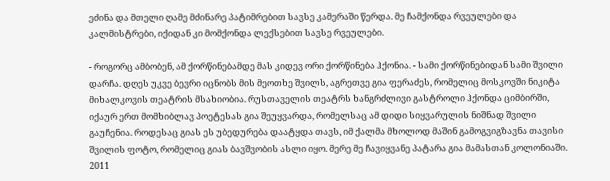ეძინა და მთელი ღამე მძინარე პატიმრებით სავსე კამერაში წერდა. მე ჩამქონდა რვეულები და კალმისტრები, იქიდან კი მომქონდა ლექსებით სავსე რვეულები.

- როგორც ამბობენ, ამ ქორწინებამდე მას კიდევ ორი ქორწინება ჰქონია. - სამი ქორწინებიდან სამი შვილი დარჩა. დღეს უკვე ბევრი იცნობს მის მეოთხე შვილს, აგრეთვე გია ფერაძეს, რომელიც მოსკოვში ნიკიტა მიხალკოვის თეატრის მსახიობია. რუსთაველის თეატრს ხანგრძლივი გასტროლი ჰქონდა ციმბირში, იქაურ ერთ მომხიბლავ პოეტესას გია შეუყვარდა, რომელსაც ამ დიდი სიყვარულის ნიშნად შვილი გაუჩენია. როდესაც გიას ეს უბედურება დაატყდა თავს, იმ ქალმა მხოლოდ მაშინ გამოგვიგზავნა თავისი შვილის ფოტო, რომელიც გიას ბავშვობის ასლი იყო. მერე მე ჩავიყვანე პატარა გია მამასთან კოლონიაში. 2011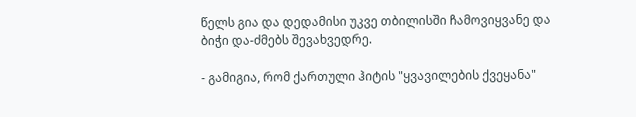წელს გია და დედამისი უკვე თბილისში ჩამოვიყვანე და ბიჭი და-ძმებს შევახვედრე.

- გამიგია, რომ ქართული ჰიტის "ყვავილების ქვეყანა"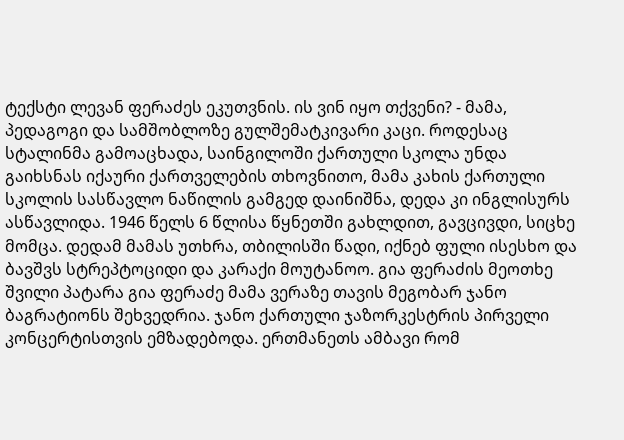ტექსტი ლევან ფერაძეს ეკუთვნის. ის ვინ იყო თქვენი? - მამა, პედაგოგი და სამშობლოზე გულშემატკივარი კაცი. როდესაც სტალინმა გამოაცხადა, საინგილოში ქართული სკოლა უნდა გაიხსნას იქაური ქართველების თხოვნითო, მამა კახის ქართული სკოლის სასწავლო ნაწილის გამგედ დაინიშნა, დედა კი ინგლისურს ასწავლიდა. 1946 წელს 6 წლისა წყნეთში გახლდით, გავცივდი, სიცხე მომცა. დედამ მამას უთხრა, თბილისში წადი, იქნებ ფული ისესხო და ბავშვს სტრეპტოციდი და კარაქი მოუტანოო. გია ფერაძის მეოთხე შვილი პატარა გია ფერაძე მამა ვერაზე თავის მეგობარ ჯანო ბაგრატიონს შეხვედრია. ჯანო ქართული ჯაზორკესტრის პირველი კონცერტისთვის ემზადებოდა. ერთმანეთს ამბავი რომ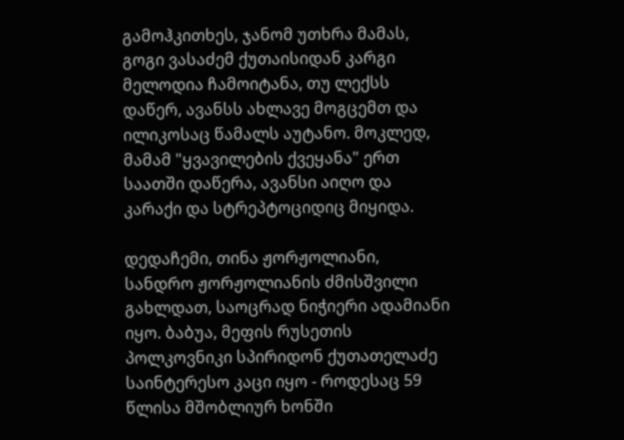გამოჰკითხეს, ჯანომ უთხრა მამას, გოგი ვასაძემ ქუთაისიდან კარგი მელოდია ჩამოიტანა, თუ ლექსს დაწერ, ავანსს ახლავე მოგცემთ და ილიკოსაც წამალს აუტანო. მოკლედ, მამამ "ყვავილების ქვეყანა" ერთ საათში დაწერა, ავანსი აიღო და კარაქი და სტრეპტოციდიც მიყიდა.

დედაჩემი, თინა ჟორჟოლიანი, სანდრო ჟორჟოლიანის ძმისშვილი გახლდათ, საოცრად ნიჭიერი ადამიანი იყო. ბაბუა, მეფის რუსეთის პოლკოვნიკი სპირიდონ ქუთათელაძე საინტერესო კაცი იყო - როდესაც 59 წლისა მშობლიურ ხონში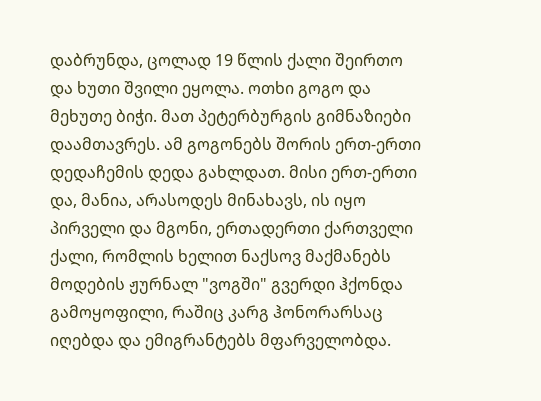დაბრუნდა, ცოლად 19 წლის ქალი შეირთო და ხუთი შვილი ეყოლა. ოთხი გოგო და მეხუთე ბიჭი. მათ პეტერბურგის გიმნაზიები დაამთავრეს. ამ გოგონებს შორის ერთ-ერთი დედაჩემის დედა გახლდათ. მისი ერთ-ერთი და, მანია, არასოდეს მინახავს, ის იყო პირველი და მგონი, ერთადერთი ქართველი ქალი, რომლის ხელით ნაქსოვ მაქმანებს მოდების ჟურნალ "ვოგში" გვერდი ჰქონდა გამოყოფილი, რაშიც კარგ ჰონორარსაც იღებდა და ემიგრანტებს მფარველობდა.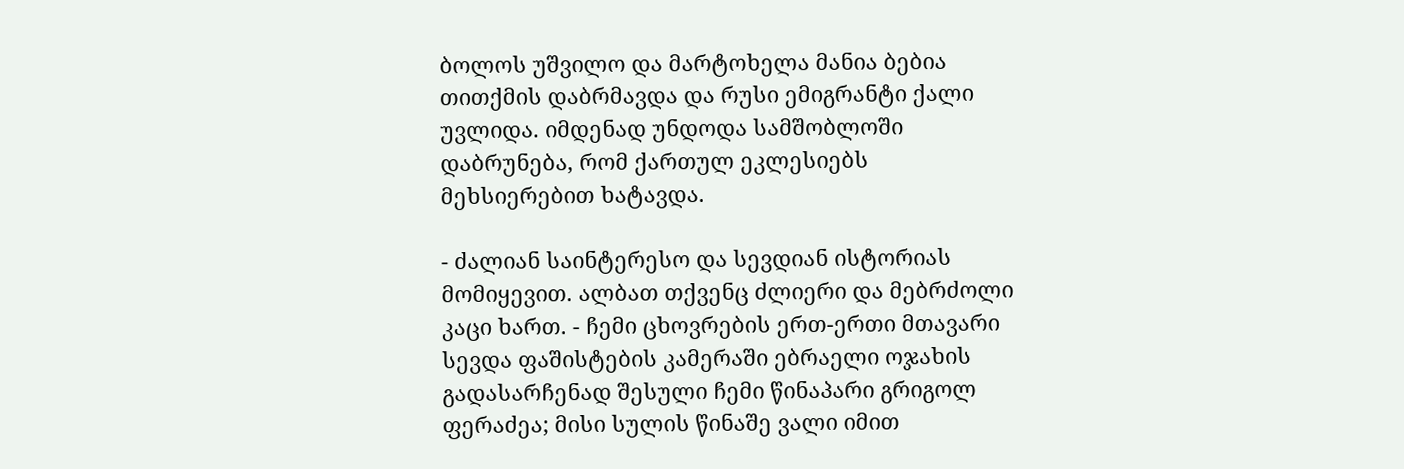ბოლოს უშვილო და მარტოხელა მანია ბებია თითქმის დაბრმავდა და რუსი ემიგრანტი ქალი უვლიდა. იმდენად უნდოდა სამშობლოში დაბრუნება, რომ ქართულ ეკლესიებს მეხსიერებით ხატავდა.

- ძალიან საინტერესო და სევდიან ისტორიას მომიყევით. ალბათ თქვენც ძლიერი და მებრძოლი კაცი ხართ. - ჩემი ცხოვრების ერთ-ერთი მთავარი სევდა ფაშისტების კამერაში ებრაელი ოჯახის გადასარჩენად შესული ჩემი წინაპარი გრიგოლ ფერაძეა; მისი სულის წინაშე ვალი იმით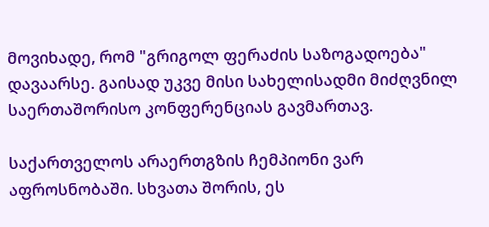მოვიხადე, რომ "გრიგოლ ფერაძის საზოგადოება" დავაარსე. გაისად უკვე მისი სახელისადმი მიძღვნილ საერთაშორისო კონფერენციას გავმართავ.

საქართველოს არაერთგზის ჩემპიონი ვარ აფროსნობაში. სხვათა შორის, ეს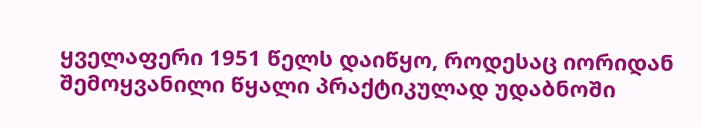ყველაფერი 1951 წელს დაიწყო, როდესაც იორიდან შემოყვანილი წყალი პრაქტიკულად უდაბნოში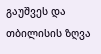გაუშვეს და თბილისის ზღვა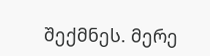შექმნეს. მერე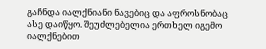გაჩნდა იალქნიანი ნავებიც და აფროსნობაც ასე დაიწყო. შეუძლებელია ერთხელ იგემო იალქნებით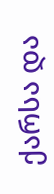ქარსა და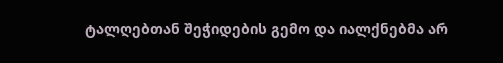ტალღებთან შეჭიდების გემო და იალქნებმა არ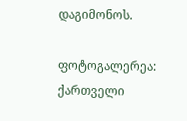დაგიმონოს.

ფოტოგალერეა: ქართველი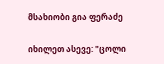მსახიობი გია ფერაძე

იხილეთ ასევე: "ცოლი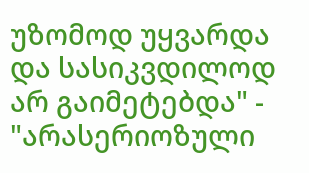უზომოდ უყვარდა და სასიკვდილოდ არ გაიმეტებდა" - "არასერიოზული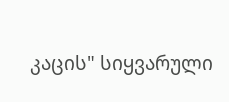კაცის" სიყვარული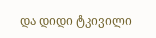და დიდი ტკივილი